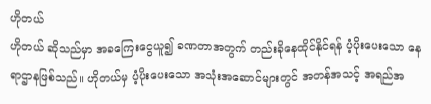ဟိုတယ်
ဟိုတယ် ဆိုသည်မှာ အခကြေးငွေယူ၍ ခဏတာအတွက် တည်းခိုနေထိုင်နိုင်ရန် ပံ့ပိုးပေးသော နေရာဌာနဖြစ်သည်။ ဟိုတယ်မှ ပံ့ပိုးပေးသော အသုံးအဆောင်များတွင် အတန်အသင့် အရည်အ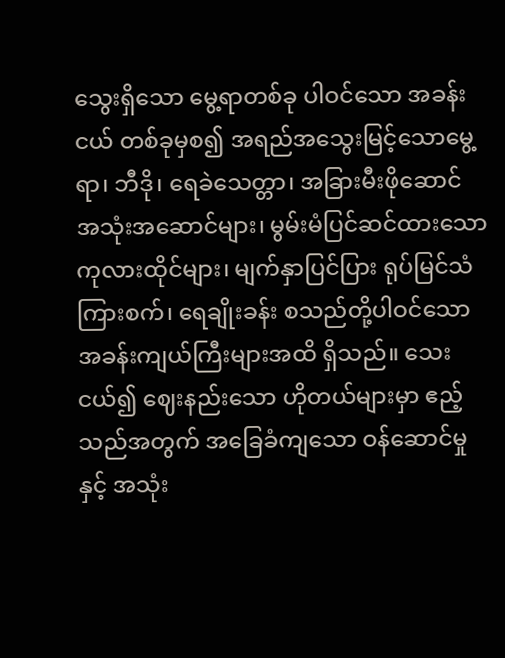သွေးရှိသော မွေ့ရာတစ်ခု ပါဝင်သော အခန်းငယ် တစ်ခုမှစ၍ အရည်အသွေးမြင့်သောမွေ့ရာ၊ ဘီဒို၊ ရေခဲသေတ္တာ၊ အခြားမီးဖိုဆောင် အသုံးအဆောင်များ၊ မွမ်းမံပြင်ဆင်ထားသော ကုလားထိုင်များ၊ မျက်နှာပြင်ပြား ရုပ်မြင်သံကြားစက်၊ ရေချိုးခန်း စသည်တို့ပါဝင်သော အခန်းကျယ်ကြီးများအထိ ရှိသည်။ သေးငယ်၍ ဈေးနည်းသော ဟိုတယ်များမှာ ဧည့်သည်အတွက် အခြေခံကျသော ဝန်ဆောင်မှုနှင့် အသုံး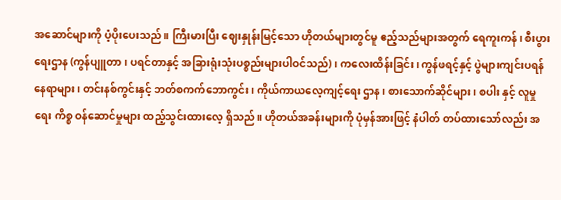အဆောင်များကို ပံ့ပိုးပေးသည်။ ကြီးမားပြီး ဈေးနှုန်းမြင့်သော ဟိုတယ်များတွင်မူ ဧည့်သည်များအတွက် ရေကူးကန်၊ စီးပွားရေးဌာန (ကွန်ပျူတာ၊ ပရင်တာနှင့် အခြားရုံးသုံးပစ္စည်းများပါဝင်သည်) ၊ ကလေးထိန်းခြင်း၊ ကွန်ဖရင့်နှင့် ပွဲများကျင်းပရန် နေရာများ၊ တင်းနစ်ကွင်းနှင့် ဘတ်စကက်ဘောကွင်း၊ ကိုယ်ကာယလေ့ကျင့်ရေး ဌာန၊ စားသောက်ဆိုင်များ၊ စပါး နှင့် လူမှုရေး ကိစ္စ ဝန်ဆောင်မှုများ ထည့်သွင်းထားလေ့ ရှိသည်။ ဟိုတယ်အခန်းများကို ပုံမှန်အားဖြင့် နံပါတ် တပ်ထားသော်လည်း အ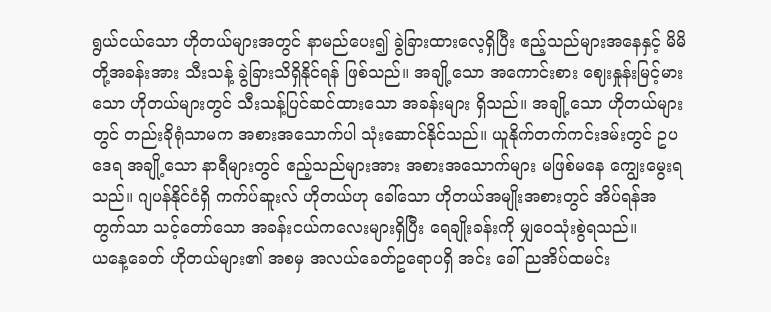ရွယ်ငယ်သော ဟိုတယ်များအတွင် နာမည်ပေး၍ ခွဲခြားထားလေ့ရှိပြီး ဧည့်သည်များအနေနှင့် မိမိတို့အခန်းအား သီးသန့် ခွဲခြားသိရှိနိုင်ရန် ဖြစ်သည်။ အချို့သော အကောင်းစား ဈေးနှုန်းမြင့်မားသော ဟိုတယ်များတွင် သီးသန့်ပြင်ဆင်ထားသော အခန်းများ ရှိသည်။ အချို့သော ဟိုတယ်များတွင် တည်းခိုရုံသာမက အစားအသောက်ပါ သုံးဆောင်နိုင်သည်။ ယူနိုက်တက်ကင်းဒမ်းတွင် ဥပဒေရ အချို့သော နာရီများတွင် ဧည့်သည်များအား အစားအသောက်များ မဖြစ်မနေ ကျွေးမွေးရသည်။ ဂျပန်နိုင်ငံရှိ ကက်ပ်ဆူးလ် ဟိုတယ်ဟု ခေါ်သော ဟိုတယ်အမျိုးအစားတွင် အိပ်ရန်အတွက်သာ သင့်တော်သော အခန်းငယ်ကလေးများရှိပြီး ရေချိုးခန်းကို မျှဝေသုံးစွဲရသည်။
ယနေ့ခေတ် ဟိုတယ်များ၏ အစမှ အလယ်ခေတ်ဥရောပရှိ အင်း ခေါ် ညအိပ်ထမင်း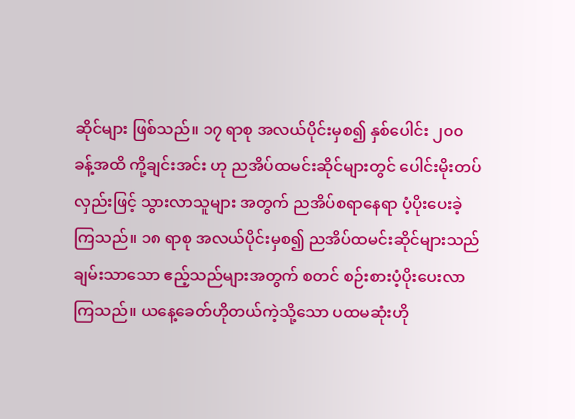ဆိုင်များ ဖြစ်သည်။ ၁၇ ရာစု အလယ်ပိုင်းမှစ၍ နှစ်ပေါင်း ၂၀၀ ခန့်အထိ ကို့ချင်းအင်း ဟု ညအိပ်ထမင်းဆိုင်များတွင် ပေါင်းမိုးတပ်လှည်းဖြင့် သွားလာသူများ အတွက် ညအိပ်စရာနေရာ ပံ့ပိုးပေးခဲ့ကြသည်။ ၁၈ ရာစု အလယ်ပိုင်းမှစ၍ ညအိပ်ထမင်းဆိုင်များသည် ချမ်းသာသော ဧည့်သည်များအတွက် စတင် စဉ်းစားပံ့ပိုးပေးလာကြသည်။ ယနေ့ခေတ်ဟိုတယ်ကဲ့သို့သော ပထမဆုံးဟို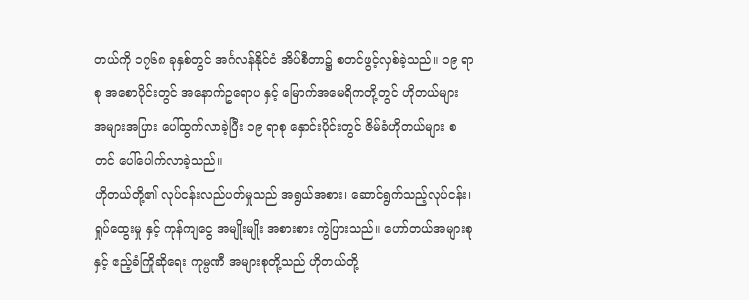တယ်ကို ၁၇၆၈ ခုနှစ်တွင် အင်္ဂလန်နိုင်ငံ အိပ်စီတာ၌ စတင်ဖွင့်လှစ်ခဲ့သည်။ ၁၉ ရာစု အစောပိုင်းတွင် အနောက်ဥရောပ နှင့် မြောက်အမေရိကတို့တွင် ဟိုတယ်များ အများအပြား ပေါ်ထွက်လာခဲ့ပြီး ၁၉ ရာစု နှောင်းပိုင်းတွင် ဇိမ်ခံဟိုတယ်များ စတင် ပေါ်ပေါက်လာခဲ့သည်။
ဟိုတယ်တို့၏ လုပ်ငန်းလည်ပတ်မှုသည် အရွယ်အစား၊ ဆောင်ရွက်သည့်လုပ်ငန်း၊ ရှုပ်ထွေးမှု နှင့် ကုန်ကျငွေ အမျိုးမျိုး အစားစား ကွဲပြားသည်။ ဟော်တယ်အများစု နှင့် ဧည့်ခံကြိုဆိုရေး ကုမ္ပဏီ အများစုတို့သည် ဟိုတယ်တို့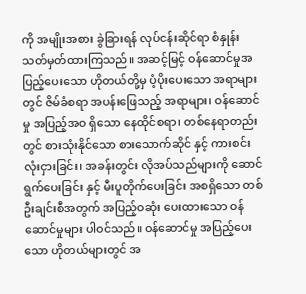ကို အမျိုးအစား ခွဲခြားရန် လုပ်ငန်းဆိုင်ရာ စံနှုန်း သတ်မှတ်ထားကြသည်။ အဆင့်မြင့် ဝန်ဆောင်မှုအပြည့်ပေးသော ဟိုတယ်တို့မှ ပံ့ပိုးပေးသော အရာများတွင် ဇိမ်ခံစရာ အပန်းဖြေသည့် အရာများ၊ ဝန်ဆောင်မှု အပြည့်အဝ ရှိသော နေထိုင်စရာ၊ တစ်နေရာတည်းတွင် စားသုံးနိုင်သော စားသောက်ဆိုင် နှင့် ကားစင်းလုံးငှားခြင်း၊ အခန်းတွင်း လိုအပ်သည်များကို ဆောင်ရွက်ပေးခြင်း နှင့် မီးပူတိုက်ပေးခြင်း အစရှိသော တစ်ဦးချင်းစီအတွက် အပြည့်ဝဆုံး ပေးထားသော ဝန်ဆောင်မှုများ ပါဝင်သည်။ ဝန်ဆောင်မှု အပြည့်ပေးသော ဟိုတယ်များတွင် အ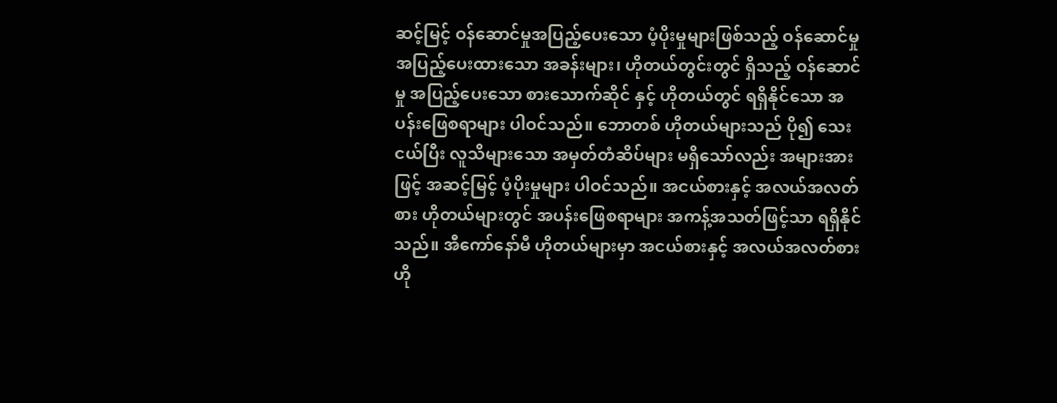ဆင့်မြင့် ဝန်ဆောင်မှုအပြည့်ပေးသော ပံ့ပိုးမှုများဖြစ်သည့် ဝန်ဆောင်မှု အပြည့်ပေးထားသော အခန်းများ၊ ဟိုတယ်တွင်းတွင် ရှိသည့် ဝန်ဆောင်မှု အပြည့်ပေးသော စားသောက်ဆိုင် နှင့် ဟိုတယ်တွင် ရရှိနိုင်သော အပန်းဖြေစရာများ ပါဝင်သည်။ ဘောတစ် ဟိုတယ်များသည် ပို၍ သေးငယ်ပြီး လူသိများသော အမှတ်တံဆိပ်များ မရှိသော်လည်း အများအားဖြင့် အဆင့်မြင့် ပံ့ပိုးမှုများ ပါဝင်သည်။ အငယ်စားနှင့် အလယ်အလတ်စား ဟိုတယ်များတွင် အပန်းဖြေစရာများ အကန့်အသတ်ဖြင့်သာ ရရှိနိုင်သည်။ အီကော်နော်မီ ဟိုတယ်များမှာ အငယ်စားနှင့် အလယ်အလတ်စား ဟို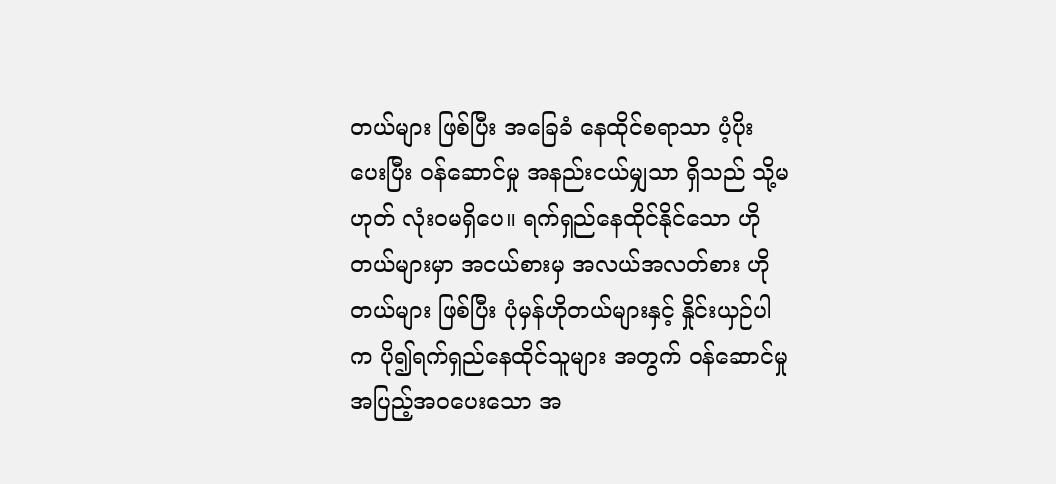တယ်များ ဖြစ်ပြီး အခြေခံ နေထိုင်စရာသာ ပံ့ပိုးပေးပြီး ဝန်ဆောင်မှု အနည်းငယ်မျှသာ ရှိသည် သို့မဟုတ် လုံးဝမရှိပေ။ ရက်ရှည်နေထိုင်နိုင်သော ဟိုတယ်များမှာ အငယ်စားမှ အလယ်အလတ်စား ဟိုတယ်များ ဖြစ်ပြီး ပုံမှန်ဟိုတယ်များနှင့် နှိုင်းယှဉ်ပါက ပို၍ရက်ရှည်နေထိုင်သူများ အတွက် ဝန်ဆောင်မှု အပြည့်အဝပေးသော အ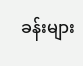ခန်းများ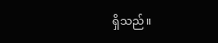ရှိသည်။